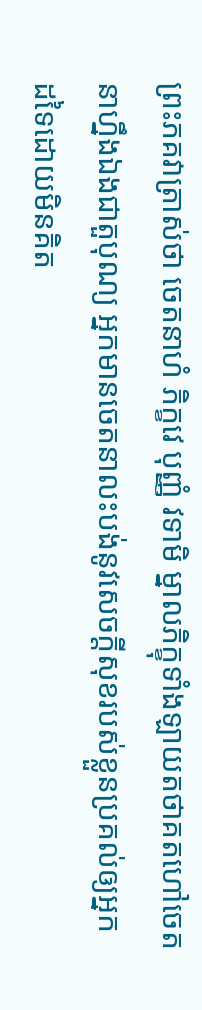ព្រះភគវាត្រាស់ថា ចេតនាហំ ភិក្ខវេ បុញ្ញំ វទាមិ ម្នាលភិក្ខុទាំងឡាយតថាគតហៅចេតនាហ្នឹងឯងជាតួបុណ្យ អ្នកមានចេតនាលះបង់នូវសេចក្តីសុខរបស់ខ្លួនប្រគល់ឲ្យអ្នកដទៃដោយមិនគិត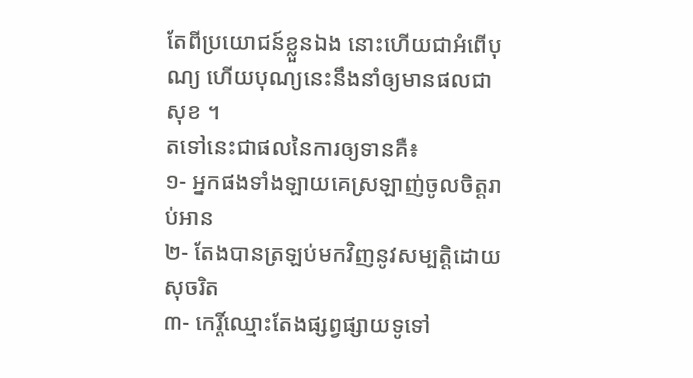តែពីប្រយោជន៍ខ្លួនឯង នោះហើយជាអំពើបុណ្យ ហើយបុណ្យនេះនឹងនាំឲ្យមានផលជាសុខ ។
តទៅនេះជាផលនៃការឲ្យទានគឺ៖
១- អ្នកផងទាំងឡាយគេស្រឡាញ់ចូលចិត្តរាប់អាន
២- តែងបានត្រឡប់មកវិញនូវសម្បត្តិដោយសុចរិត
៣- កេរ្តិ៍ឈ្មោះតែងផ្សព្វផ្សាយទូទៅ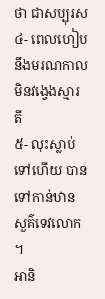ថា ជាសប្បុរស
៤- ពេលហៀបនឹងមរណកាល មិនវង្វេងស្មារតី
៥- លុះស្លាប់ទៅហើយ បានទៅកាន់ឋានសួគ៌ទេវលោក ។
អានិ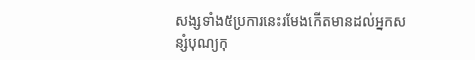សង្សទាំង៥ប្រការនេះរមែងកើតមានដល់អ្នកសន្សំបុណ្យកុ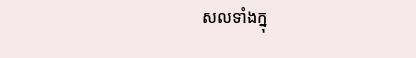សលទាំងក្នុ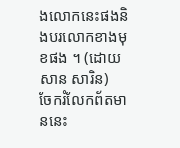ងលោកនេះផងនិងបរលោកខាងមុខផង ។ (ដោយសាន សារិន)
ចែករំលែកព័តមាននេះ